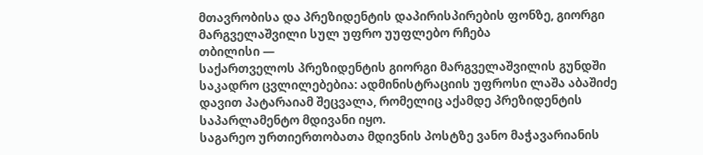მთავრობისა და პრეზიდენტის დაპირისპირების ფონზე, გიორგი მარგველაშვილი სულ უფრო უუფლებო რჩება
თბილისი —
საქართველოს პრეზიდენტის გიორგი მარგველაშვილის გუნდში საკადრო ცვლილებებია: ადმინისტრაციის უფროსი ლაშა აბაშიძე დავით პატარაიამ შეცვალა, რომელიც აქამდე პრეზიდენტის საპარლამენტო მდივანი იყო.
საგარეო ურთიერთობათა მდივნის პოსტზე ვანო მაჭავარიანის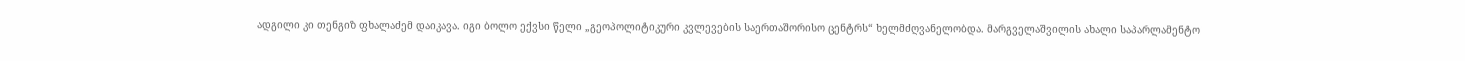ადგილი კი თენგიზ ფხალაძემ დაიკავა. იგი ბოლო ექვსი წელი „გეოპოლიტიკური კვლევების საერთაშორისო ცენტრს“ ხელმძღვანელობდა. მარგველაშვილის ახალი საპარლამენტო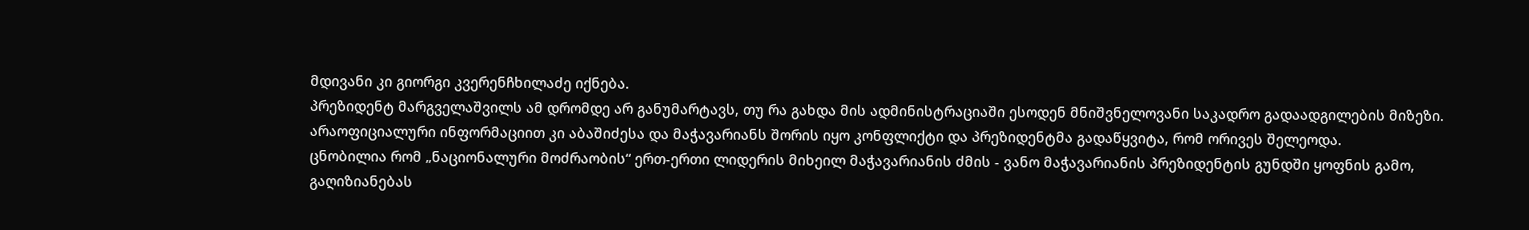მდივანი კი გიორგი კვერენჩხილაძე იქნება.
პრეზიდენტ მარგველაშვილს ამ დრომდე არ განუმარტავს, თუ რა გახდა მის ადმინისტრაციაში ესოდენ მნიშვნელოვანი საკადრო გადაადგილების მიზეზი. არაოფიციალური ინფორმაციით კი აბაშიძესა და მაჭავარიანს შორის იყო კონფლიქტი და პრეზიდენტმა გადაწყვიტა, რომ ორივეს შელეოდა.
ცნობილია რომ „ნაციონალური მოძრაობის“ ერთ-ერთი ლიდერის მიხეილ მაჭავარიანის ძმის - ვანო მაჭავარიანის პრეზიდენტის გუნდში ყოფნის გამო, გაღიზიანებას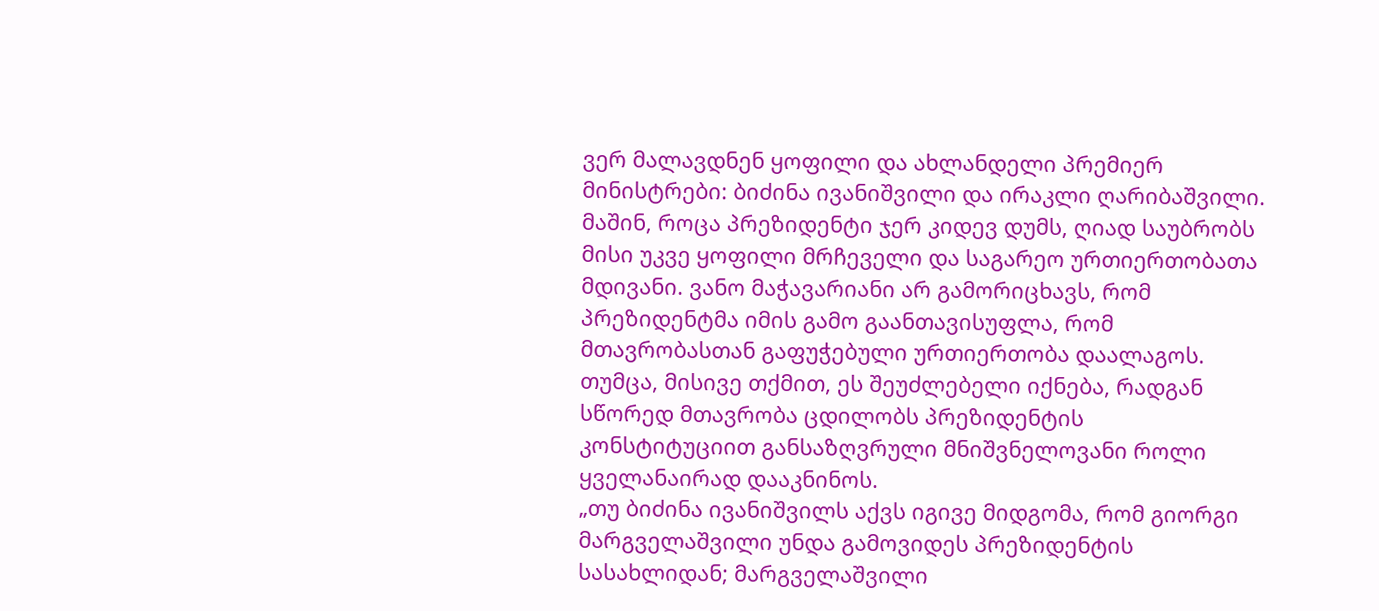ვერ მალავდნენ ყოფილი და ახლანდელი პრემიერ მინისტრები: ბიძინა ივანიშვილი და ირაკლი ღარიბაშვილი.
მაშინ, როცა პრეზიდენტი ჯერ კიდევ დუმს, ღიად საუბრობს მისი უკვე ყოფილი მრჩეველი და საგარეო ურთიერთობათა მდივანი. ვანო მაჭავარიანი არ გამორიცხავს, რომ პრეზიდენტმა იმის გამო გაანთავისუფლა, რომ მთავრობასთან გაფუჭებული ურთიერთობა დაალაგოს. თუმცა, მისივე თქმით, ეს შეუძლებელი იქნება, რადგან სწორედ მთავრობა ცდილობს პრეზიდენტის კონსტიტუციით განსაზღვრული მნიშვნელოვანი როლი ყველანაირად დააკნინოს.
„თუ ბიძინა ივანიშვილს აქვს იგივე მიდგომა, რომ გიორგი მარგველაშვილი უნდა გამოვიდეს პრეზიდენტის სასახლიდან; მარგველაშვილი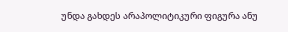უნდა გახდეს არაპოლიტიკური ფიგურა ანუ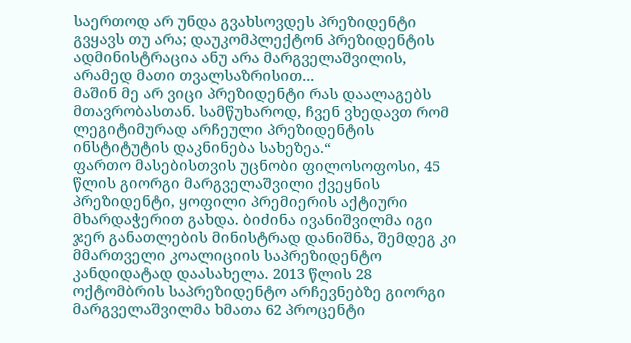საერთოდ არ უნდა გვახსოვდეს პრეზიდენტი გვყავს თუ არა; დაუკომპლექტონ პრეზიდენტის ადმინისტრაცია ანუ არა მარგველაშვილის, არამედ მათი თვალსაზრისით...
მაშინ მე არ ვიცი პრეზიდენტი რას დაალაგებს მთავრობასთან. სამწუხაროდ, ჩვენ ვხედავთ რომ ლეგიტიმურად არჩეული პრეზიდენტის ინსტიტუტის დაკნინება სახეზეა.“
ფართო მასებისთვის უცნობი ფილოსოფოსი, 45 წლის გიორგი მარგველაშვილი ქვეყნის პრეზიდენტი, ყოფილი პრემიერის აქტიური მხარდაჭერით გახდა. ბიძინა ივანიშვილმა იგი ჯერ განათლების მინისტრად დანიშნა, შემდეგ კი მმართველი კოალიციის საპრეზიდენტო კანდიდატად დაასახელა. 2013 წლის 28 ოქტომბრის საპრეზიდენტო არჩევნებზე გიორგი მარგველაშვილმა ხმათა 62 პროცენტი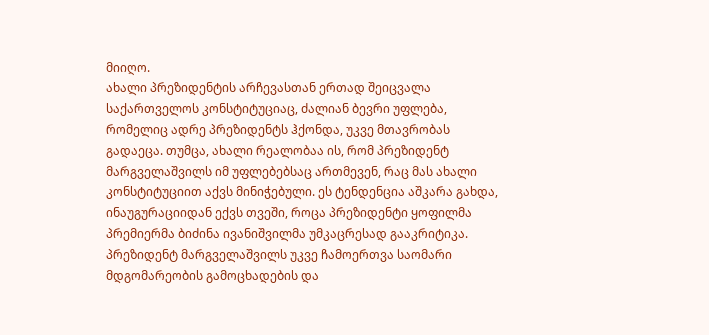მიიღო.
ახალი პრეზიდენტის არჩევასთან ერთად შეიცვალა საქართველოს კონსტიტუციაც, ძალიან ბევრი უფლება, რომელიც ადრე პრეზიდენტს ჰქონდა, უკვე მთავრობას გადაეცა. თუმცა, ახალი რეალობაა ის, რომ პრეზიდენტ მარგველაშვილს იმ უფლებებსაც ართმევენ, რაც მას ახალი კონსტიტუციით აქვს მინიჭებული. ეს ტენდენცია აშკარა გახდა, ინაუგურაციიდან ექვს თვეში, როცა პრეზიდენტი ყოფილმა პრემიერმა ბიძინა ივანიშვილმა უმკაცრესად გააკრიტიკა.
პრეზიდენტ მარგველაშვილს უკვე ჩამოერთვა საომარი მდგომარეობის გამოცხადების და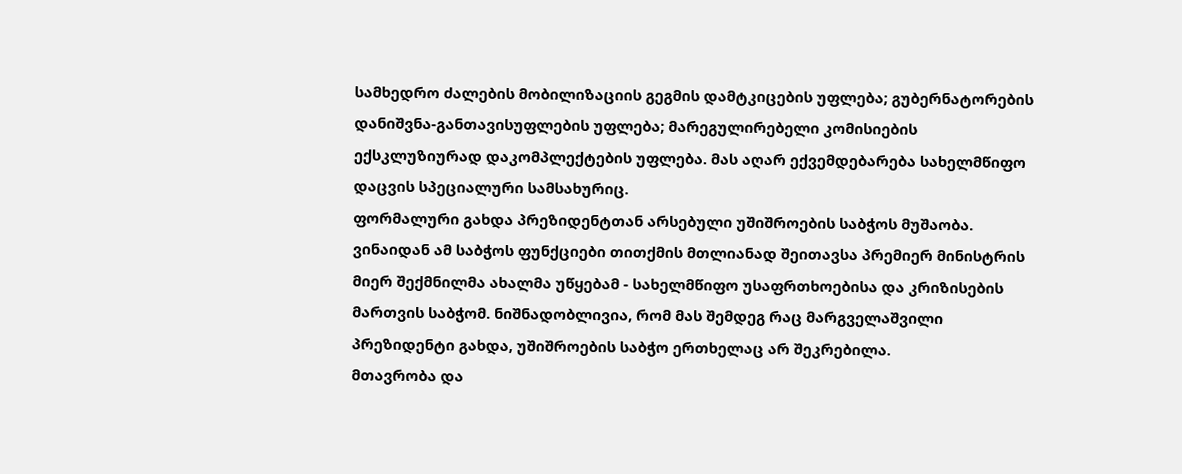სამხედრო ძალების მობილიზაციის გეგმის დამტკიცების უფლება; გუბერნატორების დანიშვნა-განთავისუფლების უფლება; მარეგულირებელი კომისიების ექსკლუზიურად დაკომპლექტების უფლება. მას აღარ ექვემდებარება სახელმწიფო დაცვის სპეციალური სამსახურიც.
ფორმალური გახდა პრეზიდენტთან არსებული უშიშროების საბჭოს მუშაობა. ვინაიდან ამ საბჭოს ფუნქციები თითქმის მთლიანად შეითავსა პრემიერ მინისტრის მიერ შექმნილმა ახალმა უწყებამ - სახელმწიფო უსაფრთხოებისა და კრიზისების მართვის საბჭომ. ნიშნადობლივია, რომ მას შემდეგ რაც მარგველაშვილი პრეზიდენტი გახდა, უშიშროების საბჭო ერთხელაც არ შეკრებილა.
მთავრობა და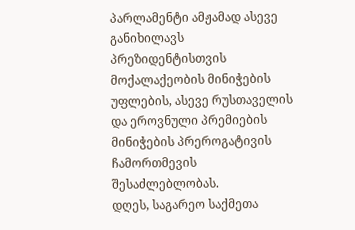პარლამენტი ამჟამად ასევე განიხილავს პრეზიდენტისთვის მოქალაქეობის მინიჭების უფლების, ასევე რუსთაველის და ეროვნული პრემიების მინიჭების პრეროგატივის ჩამორთმევის შესაძლებლობას.
დღეს, საგარეო საქმეთა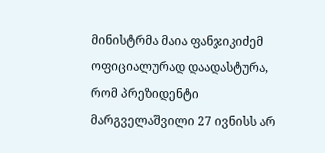მინისტრმა მაია ფანჯიკიძემ ოფიციალურად დაადასტურა, რომ პრეზიდენტი მარგველაშვილი 27 ივნისს არ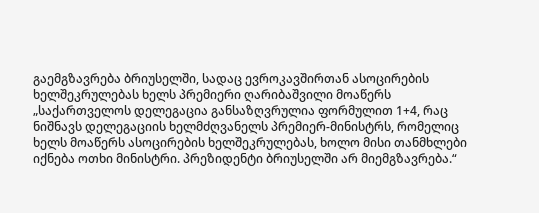გაემგზავრება ბრიუსელში, სადაც ევროკავშირთან ასოცირების ხელშეკრულებას ხელს პრემიერი ღარიბაშვილი მოაწერს
„საქართველოს დელეგაცია განსაზღვრულია ფორმულით 1+4, რაც ნიშნავს დელეგაციის ხელმძღვანელს პრემიერ-მინისტრს, რომელიც ხელს მოაწერს ასოცირების ხელშეკრულებას, ხოლო მისი თანმხლები იქნება ოთხი მინისტრი. პრეზიდენტი ბრიუსელში არ მიემგზავრება.“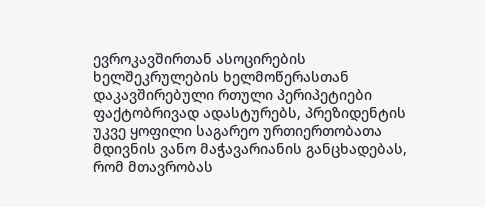ევროკავშირთან ასოცირების ხელშეკრულების ხელმოწერასთან დაკავშირებული რთული პერიპეტიები ფაქტობრივად ადასტურებს, პრეზიდენტის უკვე ყოფილი საგარეო ურთიერთობათა მდივნის ვანო მაჭავარიანის განცხადებას, რომ მთავრობას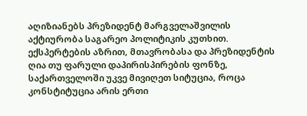აღიზიანებს პრეზიდენტ მარგველაშვილის აქტიურობა საგარეო პოლიტიკის კუთხით.
ექსპერტების აზრით, მთავრობასა და პრეზიდენტის ღია თუ ფარული დაპირისპირების ფონზე, საქართველოში უკვე მივიღეთ სიტუცია, როცა კონსტიტუცია არის ერთი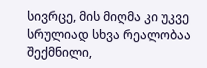სივრცე, მის მიღმა კი უკვე სრულიად სხვა რეალობაა შექმნილი,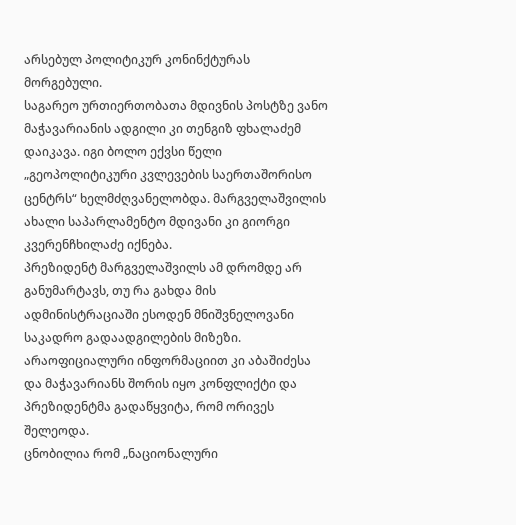არსებულ პოლიტიკურ კონინქტურას მორგებული.
საგარეო ურთიერთობათა მდივნის პოსტზე ვანო მაჭავარიანის ადგილი კი თენგიზ ფხალაძემ დაიკავა. იგი ბოლო ექვსი წელი „გეოპოლიტიკური კვლევების საერთაშორისო ცენტრს“ ხელმძღვანელობდა. მარგველაშვილის ახალი საპარლამენტო მდივანი კი გიორგი კვერენჩხილაძე იქნება.
პრეზიდენტ მარგველაშვილს ამ დრომდე არ განუმარტავს, თუ რა გახდა მის ადმინისტრაციაში ესოდენ მნიშვნელოვანი საკადრო გადაადგილების მიზეზი. არაოფიციალური ინფორმაციით კი აბაშიძესა და მაჭავარიანს შორის იყო კონფლიქტი და პრეზიდენტმა გადაწყვიტა, რომ ორივეს შელეოდა.
ცნობილია რომ „ნაციონალური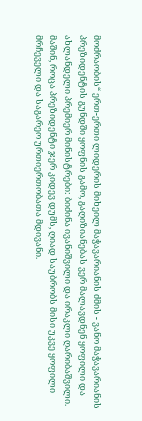მოძრაობის“ ერთ-ერთი ლიდერის მიხეილ მაჭავარიანის ძმის - ვანო მაჭავარიანის პრეზიდენტის გუნდში ყოფნის გამო, გაღიზიანებას ვერ მალავდნენ ყოფილი და ახლანდელი პრემიერ მინისტრები: ბიძინა ივანიშვილი და ირაკლი ღარიბაშვილი.
მაშინ, როცა პრეზიდენტი ჯერ კიდევ დუმს, ღიად საუბრობს მისი უკვე ყოფილი მრჩეველი და საგარეო ურთიერთობათა მდივანი.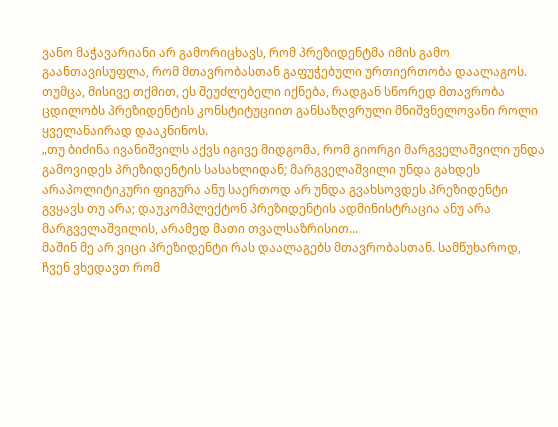ვანო მაჭავარიანი არ გამორიცხავს, რომ პრეზიდენტმა იმის გამო გაანთავისუფლა, რომ მთავრობასთან გაფუჭებული ურთიერთობა დაალაგოს. თუმცა, მისივე თქმით, ეს შეუძლებელი იქნება, რადგან სწორედ მთავრობა ცდილობს პრეზიდენტის კონსტიტუციით განსაზღვრული მნიშვნელოვანი როლი ყველანაირად დააკნინოს.
„თუ ბიძინა ივანიშვილს აქვს იგივე მიდგომა, რომ გიორგი მარგველაშვილი უნდა გამოვიდეს პრეზიდენტის სასახლიდან; მარგველაშვილი უნდა გახდეს არაპოლიტიკური ფიგურა ანუ საერთოდ არ უნდა გვახსოვდეს პრეზიდენტი გვყავს თუ არა; დაუკომპლექტონ პრეზიდენტის ადმინისტრაცია ანუ არა მარგველაშვილის, არამედ მათი თვალსაზრისით...
მაშინ მე არ ვიცი პრეზიდენტი რას დაალაგებს მთავრობასთან. სამწუხაროდ, ჩვენ ვხედავთ რომ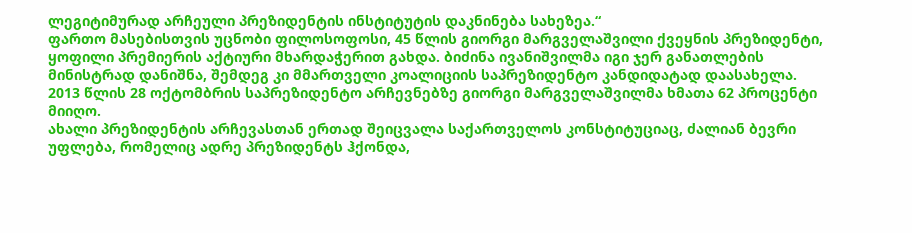ლეგიტიმურად არჩეული პრეზიდენტის ინსტიტუტის დაკნინება სახეზეა.“
ფართო მასებისთვის უცნობი ფილოსოფოსი, 45 წლის გიორგი მარგველაშვილი ქვეყნის პრეზიდენტი, ყოფილი პრემიერის აქტიური მხარდაჭერით გახდა. ბიძინა ივანიშვილმა იგი ჯერ განათლების მინისტრად დანიშნა, შემდეგ კი მმართველი კოალიციის საპრეზიდენტო კანდიდატად დაასახელა. 2013 წლის 28 ოქტომბრის საპრეზიდენტო არჩევნებზე გიორგი მარგველაშვილმა ხმათა 62 პროცენტი მიიღო.
ახალი პრეზიდენტის არჩევასთან ერთად შეიცვალა საქართველოს კონსტიტუციაც, ძალიან ბევრი უფლება, რომელიც ადრე პრეზიდენტს ჰქონდა,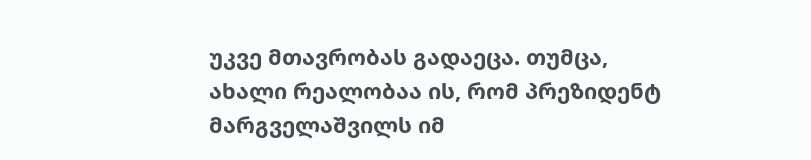უკვე მთავრობას გადაეცა. თუმცა, ახალი რეალობაა ის, რომ პრეზიდენტ მარგველაშვილს იმ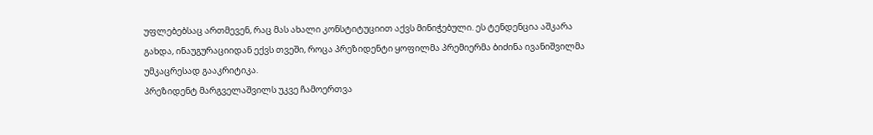უფლებებსაც ართმევენ, რაც მას ახალი კონსტიტუციით აქვს მინიჭებული. ეს ტენდენცია აშკარა გახდა, ინაუგურაციიდან ექვს თვეში, როცა პრეზიდენტი ყოფილმა პრემიერმა ბიძინა ივანიშვილმა უმკაცრესად გააკრიტიკა.
პრეზიდენტ მარგველაშვილს უკვე ჩამოერთვა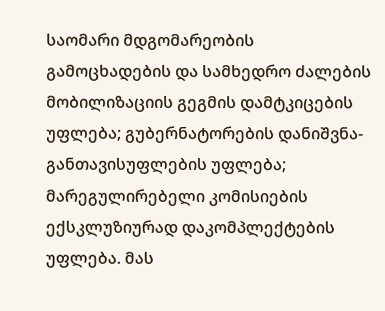საომარი მდგომარეობის გამოცხადების და სამხედრო ძალების მობილიზაციის გეგმის დამტკიცების უფლება; გუბერნატორების დანიშვნა-განთავისუფლების უფლება; მარეგულირებელი კომისიების ექსკლუზიურად დაკომპლექტების უფლება. მას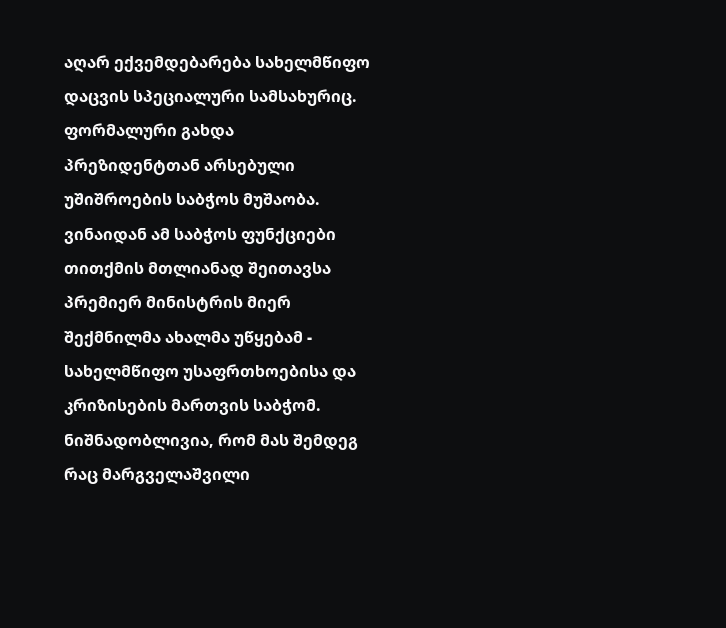აღარ ექვემდებარება სახელმწიფო დაცვის სპეციალური სამსახურიც.
ფორმალური გახდა პრეზიდენტთან არსებული უშიშროების საბჭოს მუშაობა. ვინაიდან ამ საბჭოს ფუნქციები თითქმის მთლიანად შეითავსა პრემიერ მინისტრის მიერ შექმნილმა ახალმა უწყებამ - სახელმწიფო უსაფრთხოებისა და კრიზისების მართვის საბჭომ. ნიშნადობლივია, რომ მას შემდეგ რაც მარგველაშვილი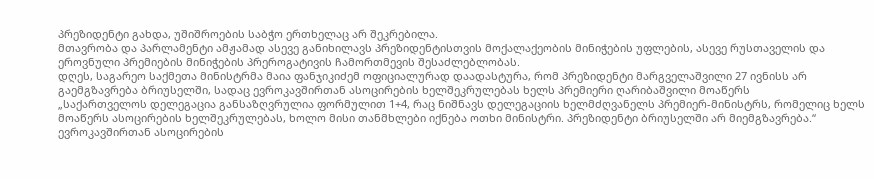პრეზიდენტი გახდა, უშიშროების საბჭო ერთხელაც არ შეკრებილა.
მთავრობა და პარლამენტი ამჟამად ასევე განიხილავს პრეზიდენტისთვის მოქალაქეობის მინიჭების უფლების, ასევე რუსთაველის და ეროვნული პრემიების მინიჭების პრეროგატივის ჩამორთმევის შესაძლებლობას.
დღეს, საგარეო საქმეთა მინისტრმა მაია ფანჯიკიძემ ოფიციალურად დაადასტურა, რომ პრეზიდენტი მარგველაშვილი 27 ივნისს არ გაემგზავრება ბრიუსელში, სადაც ევროკავშირთან ასოცირების ხელშეკრულებას ხელს პრემიერი ღარიბაშვილი მოაწერს
„საქართველოს დელეგაცია განსაზღვრულია ფორმულით 1+4, რაც ნიშნავს დელეგაციის ხელმძღვანელს პრემიერ-მინისტრს, რომელიც ხელს მოაწერს ასოცირების ხელშეკრულებას, ხოლო მისი თანმხლები იქნება ოთხი მინისტრი. პრეზიდენტი ბრიუსელში არ მიემგზავრება.“
ევროკავშირთან ასოცირების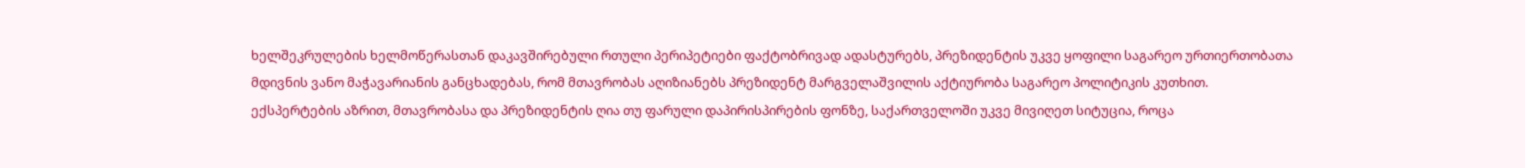ხელშეკრულების ხელმოწერასთან დაკავშირებული რთული პერიპეტიები ფაქტობრივად ადასტურებს, პრეზიდენტის უკვე ყოფილი საგარეო ურთიერთობათა მდივნის ვანო მაჭავარიანის განცხადებას, რომ მთავრობას აღიზიანებს პრეზიდენტ მარგველაშვილის აქტიურობა საგარეო პოლიტიკის კუთხით.
ექსპერტების აზრით, მთავრობასა და პრეზიდენტის ღია თუ ფარული დაპირისპირების ფონზე, საქართველოში უკვე მივიღეთ სიტუცია, როცა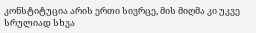კონსტიტუცია არის ერთი სივრცე, მის მიღმა კი უკვე სრულიად სხვა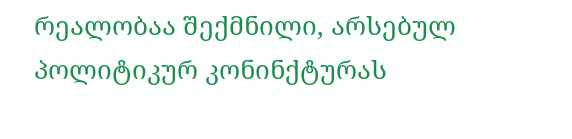რეალობაა შექმნილი, არსებულ პოლიტიკურ კონინქტურას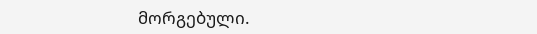მორგებული.